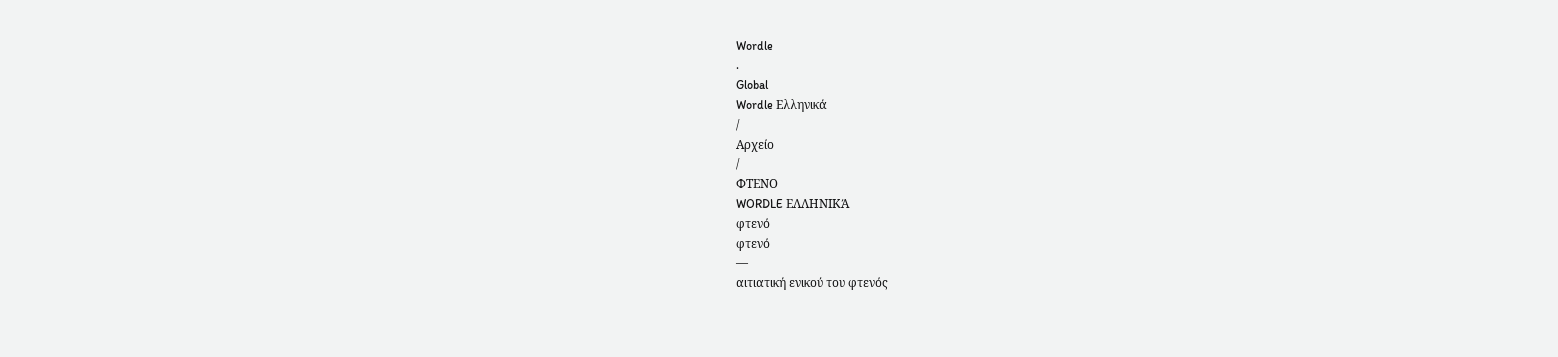Wordle
.
Global
Wordle Ελληνικά
/
Αρχείο
/
ΦΤΕΝΟ
WORDLE ΕΛΛΗΝΙΚΆ
φτενό
φτενό
—
αιτιατική ενικού του φτενός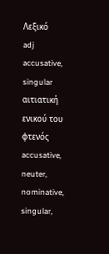Λεξικό
adj
accusative, singular
αιτιατική ενικού του φτενός
accusative, neuter, nominative, singular,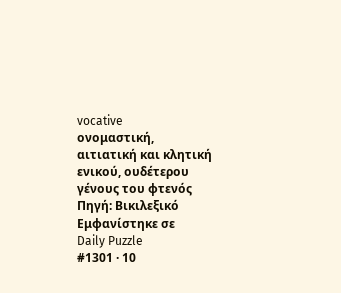vocative
ονομαστική, αιτιατική και κλητική ενικού, ουδέτερου γένους του φτενός
Πηγή: Βικιλεξικό
Εμφανίστηκε σε
Daily Puzzle
#1301 · 10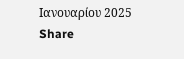Ιανουαρίου 2025
Share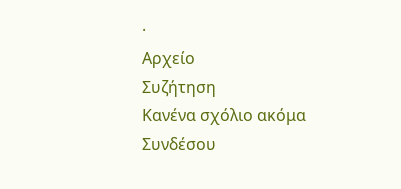·
Αρχείο
Συζήτηση
Κανένα σχόλιο ακόμα
Συνδέσου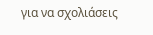για να σχολιάσεις